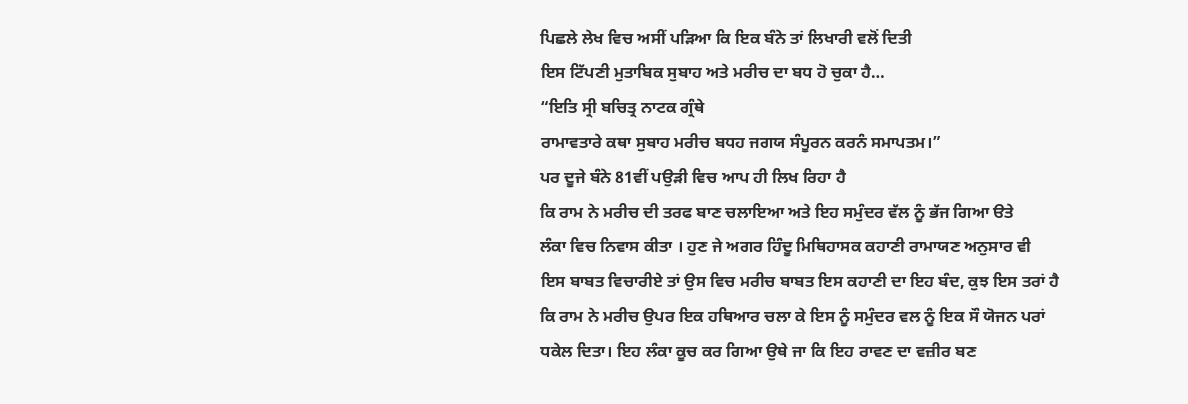ਪਿਛਲੇ ਲੇਖ ਵਿਚ ਅਸੀਂ ਪੜਿਆ ਕਿ ਇਕ ਬੰਨੇ ਤਾਂ ਲਿਖਾਰੀ ਵਲੋਂ ਦਿਤੀ
ਇਸ ਟਿੱਪਣੀ ਮੁਤਾਬਿਕ ਸੁਬਾਹ ਅਤੇ ਮਰੀਚ ਦਾ ਬਧ ਹੋ ਚੁਕਾ ਹੈ…
“ਇਤਿ ਸ੍ਰੀ ਬਚਿਤ੍ਰ ਨਾਟਕ ਗ੍ਰੰਥੇ
ਰਾਮਾਵਤਾਰੇ ਕਥਾ ਸੁਬਾਹ ਮਰੀਚ ਬਧਹ ਜਗਯ ਸੰਪੂਰਨ ਕਰਨੰ ਸਮਾਪਤਮ।”
ਪਰ ਦੂਜੇ ਬੰਨੇ 81ਵੀਂ ਪਉੜੀ ਵਿਚ ਆਪ ਹੀ ਲਿਖ ਰਿਹਾ ਹੈ
ਕਿ ਰਾਮ ਨੇ ਮਰੀਚ ਦੀ ਤਰਫ ਬਾਣ ਚਲਾਇਆ ਅਤੇ ਇਹ ਸਮੁੰਦਰ ਵੱਲ ਨੂੰ ਭੱਜ ਗਿਆ ੳਤੇ
ਲੰਕਾ ਵਿਚ ਨਿਵਾਸ ਕੀਤਾ । ਹੁਣ ਜੇ ਅਗਰ ਹਿੰਦੂ ਮਿਥਿਹਾਸਕ ਕਹਾਣੀ ਰਾਮਾਯਣ ਅਨੁਸਾਰ ਵੀ
ਇਸ ਬਾਬਤ ਵਿਚਾਰੀਏ ਤਾਂ ਉਸ ਵਿਚ ਮਰੀਚ ਬਾਬਤ ਇਸ ਕਹਾਣੀ ਦਾ ਇਹ ਬੰਦ, ਕੁਝ ਇਸ ਤਰਾਂ ਹੈ
ਕਿ ਰਾਮ ਨੇ ਮਰੀਚ ਉਪਰ ਇਕ ਹਥਿਆਰ ਚਲਾ ਕੇ ਇਸ ਨੂੰ ਸਮੁੰਦਰ ਵਲ ਨੂੰ ਇਕ ਸੌ ਯੋਜਨ ਪਰਾਂ
ਧਕੇਲ ਦਿਤਾ। ਇਹ ਲੰਕਾ ਕੂਚ ਕਰ ਗਿਆ ਉਥੇ ਜਾ ਕਿ ਇਹ ਰਾਵਣ ਦਾ ਵਜ਼ੀਰ ਬਣ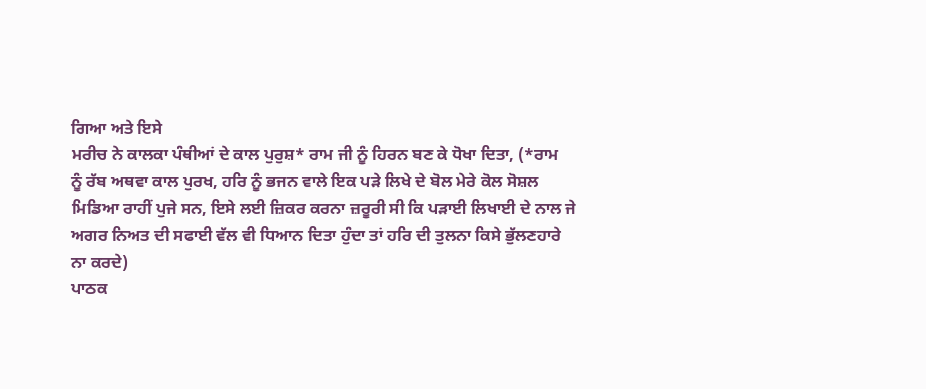ਗਿਆ ਅਤੇ ਇਸੇ
ਮਰੀਚ ਨੇ ਕਾਲਕਾ ਪੰਥੀਆਂ ਦੇ ਕਾਲ ਪੁਰੁਸ਼* ਰਾਮ ਜੀ ਨੂੰ ਹਿਰਨ ਬਣ ਕੇ ਧੋਖਾ ਦਿਤਾ, (*ਰਾਮ
ਨੂੰ ਰੱਬ ਅਥਵਾ ਕਾਲ ਪੁਰਖ, ਹਰਿ ਨੂੰ ਭਜਨ ਵਾਲੇ ਇਕ ਪੜੇ ਲਿਖੇ ਦੇ ਬੋਲ ਮੇਰੇ ਕੋਲ ਸੋਸ਼ਲ
ਮਿਡਿਆ ਰਾਹੀਂ ਪੁਜੇ ਸਨ, ਇਸੇ ਲਈ ਜ਼ਿਕਰ ਕਰਨਾ ਜ਼ਰੂਰੀ ਸੀ ਕਿ ਪੜਾਈ ਲਿਖਾਈ ਦੇ ਨਾਲ ਜੇ
ਅਗਰ ਨਿਅਤ ਦੀ ਸਫਾਈ ਵੱਲ ਵੀ ਧਿਆਨ ਦਿਤਾ ਹੁੰਦਾ ਤਾਂ ਹਰਿ ਦੀ ਤੁਲਨਾ ਕਿਸੇ ਭੁੱਲਣਹਾਰੇ
ਨਾ ਕਰਦੇ)
ਪਾਠਕ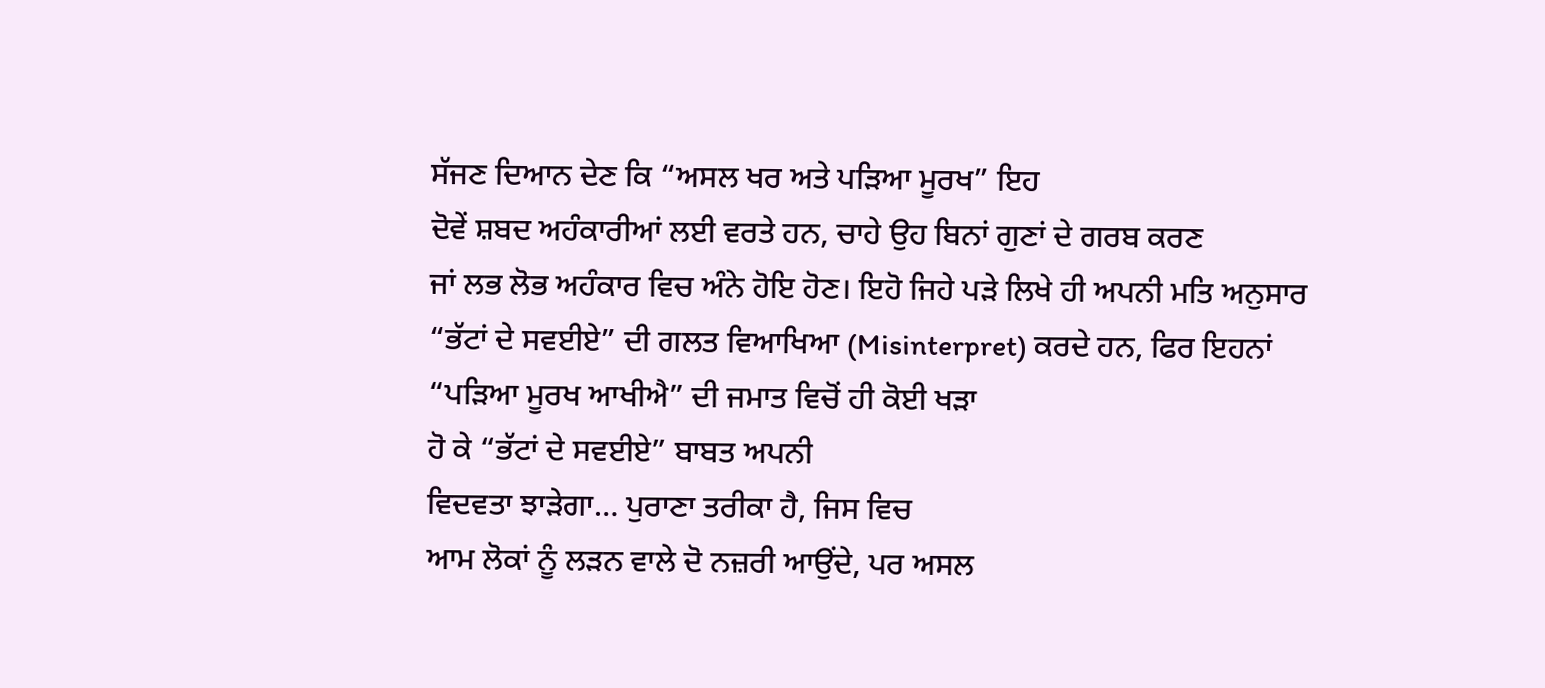ਸੱਜਣ ਦਿਆਨ ਦੇਣ ਕਿ “ਅਸਲ ਖਰ ਅਤੇ ਪੜਿਆ ਮੂਰਖ” ਇਹ
ਦੋਵੇਂ ਸ਼ਬਦ ਅਹੰਕਾਰੀਆਂ ਲਈ ਵਰਤੇ ਹਨ, ਚਾਹੇ ਉਹ ਬਿਨਾਂ ਗੁਣਾਂ ਦੇ ਗਰਬ ਕਰਣ
ਜਾਂ ਲਭ ਲੋਭ ਅਹੰਕਾਰ ਵਿਚ ਅੰਨੇ ਹੋਇ ਹੋਣ। ਇਹੋ ਜਿਹੇ ਪੜੇ ਲਿਖੇ ਹੀ ਅਪਨੀ ਮਤਿ ਅਨੁਸਾਰ
“ਭੱਟਾਂ ਦੇ ਸਵਈਏ” ਦੀ ਗਲਤ ਵਿਆਖਿਆ (Misinterpret) ਕਰਦੇ ਹਨ, ਫਿਰ ਇਹਨਾਂ
“ਪੜਿਆ ਮੂਰਖ ਆਖੀਐ” ਦੀ ਜਮਾਤ ਵਿਚੋਂ ਹੀ ਕੋਈ ਖੜਾ
ਹੋ ਕੇ “ਭੱਟਾਂ ਦੇ ਸਵਈਏ” ਬਾਬਤ ਅਪਨੀ
ਵਿਦਵਤਾ ਝਾੜੇਗਾ… ਪੁਰਾਣਾ ਤਰੀਕਾ ਹੈ, ਜਿਸ ਵਿਚ
ਆਮ ਲੋਕਾਂ ਨੂੰ ਲੜਨ ਵਾਲੇ ਦੋ ਨਜ਼ਰੀ ਆਉਂਦੇ, ਪਰ ਅਸਲ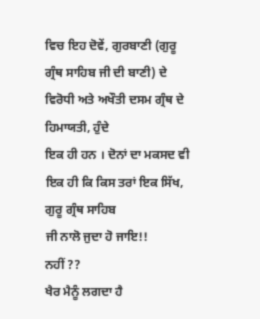ਵਿਚ ਇਹ ਦੋਵੇਂ, ਗੁਰਬਾਣੀ (ਗੁਰੂ
ਗ੍ਰੰਥ ਸਾਹਿਬ ਜੀ ਦੀ ਬਾਣੀ) ਦੇ ਵਿਰੋਧੀ ਅਤੇ ਅਖੌਤੀ ਦਸਮ ਗ੍ਰੰਥ ਦੇ ਹਿਮਾਯਤੀ, ਹੁੰਦੇ
ਇਕ ਹੀ ਹਨ । ਦੋਨਾਂ ਦਾ ਮਕਸਦ ਵੀ ਇਕ ਹੀ ਕਿ ਕਿਸ ਤਰਾਂ ਇਕ ਸਿੱਖ, ਗੁਰੂ ਗ੍ਰੰਥ ਸਾਹਿਬ
ਜੀ ਨਾਲੋ ਜੁਦਾ ਹੋ ਜਾਇ!!
ਨਹੀਂ ??
ਖੈਰ ਮੈਨੂੰ ਲਗਦਾ ਹੈ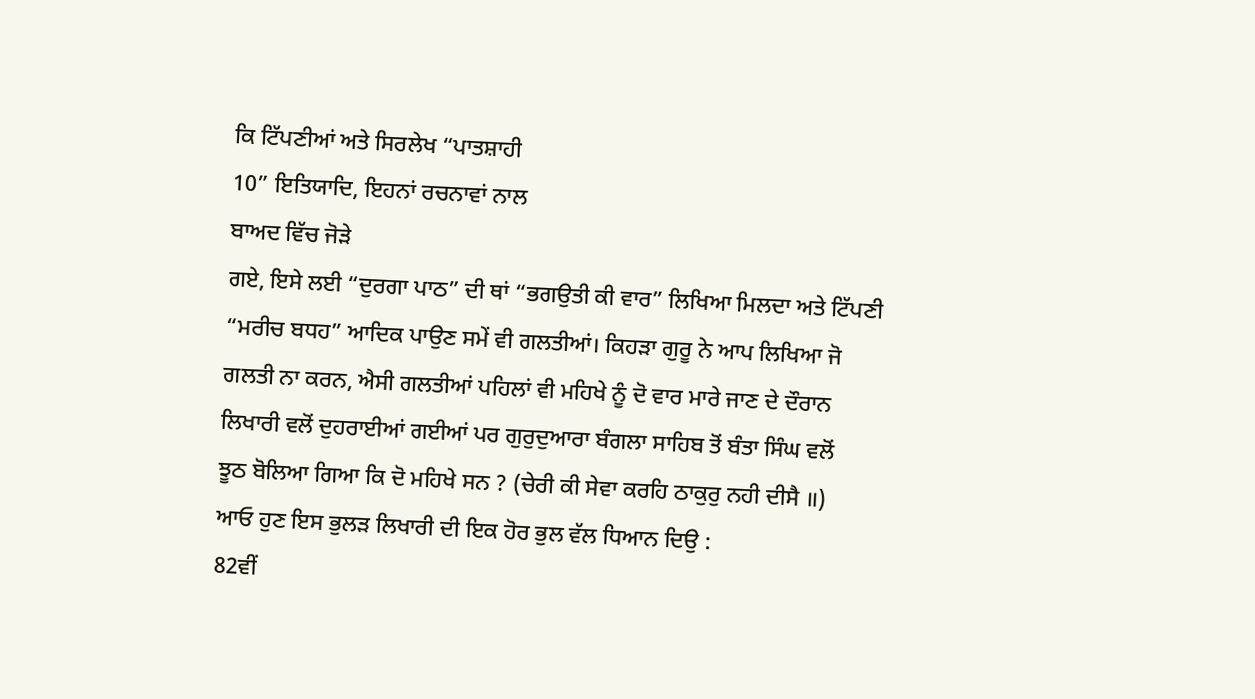ਕਿ ਟਿੱਪਣੀਆਂ ਅਤੇ ਸਿਰਲੇਖ “ਪਾਤਸ਼ਾਹੀ
10” ਇਤਿਯਾਦਿ, ਇਹਨਾਂ ਰਚਨਾਵਾਂ ਨਾਲ
ਬਾਅਦ ਵਿੱਚ ਜੋੜੇ
ਗਏ, ਇਸੇ ਲਈ “ਦੁਰਗਾ ਪਾਠ” ਦੀ ਥਾਂ “ਭਗਉਤੀ ਕੀ ਵਾਰ” ਲਿਖਿਆ ਮਿਲਦਾ ਅਤੇ ਟਿੱਪਣੀ
“ਮਰੀਚ ਬਧਹ” ਆਦਿਕ ਪਾਉਣ ਸਮੇਂ ਵੀ ਗਲਤੀਆਂ। ਕਿਹੜਾ ਗੁਰੂ ਨੇ ਆਪ ਲਿਖਿਆ ਜੋ
ਗਲਤੀ ਨਾ ਕਰਨ, ਐਸੀ ਗਲਤੀਆਂ ਪਹਿਲਾਂ ਵੀ ਮਹਿਖੇ ਨੂੰ ਦੋ ਵਾਰ ਮਾਰੇ ਜਾਣ ਦੇ ਦੌਰਾਨ
ਲਿਖਾਰੀ ਵਲੋਂ ਦੁਹਰਾਈਆਂ ਗਈਆਂ ਪਰ ਗੁਰੁਦੁਆਰਾ ਬੰਗਲਾ ਸਾਹਿਬ ਤੋਂ ਬੰਤਾ ਸਿੰਘ ਵਲੋਂ
ਝੂਠ ਬੋਲਿਆ ਗਿਆ ਕਿ ਦੋ ਮਹਿਖੇ ਸਨ ? (ਚੇਰੀ ਕੀ ਸੇਵਾ ਕਰਹਿ ਠਾਕੁਰੁ ਨਹੀ ਦੀਸੈ ॥)
ਆਓ ਹੁਣ ਇਸ ਭੁਲੜ ਲਿਖਾਰੀ ਦੀ ਇਕ ਹੋਰ ਭੁਲ ਵੱਲ ਧਿਆਨ ਦਿਉ :
82ਵੀਂ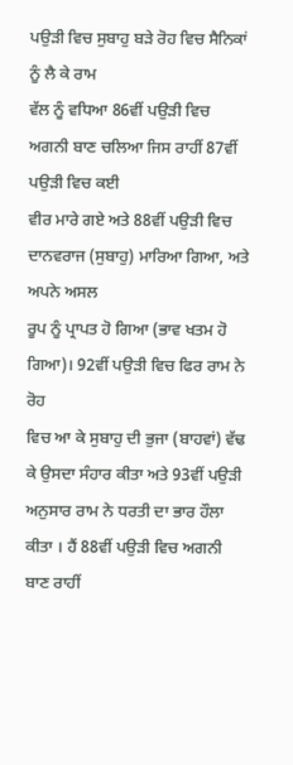ਪਉੜੀ ਵਿਚ ਸੁਬਾਹੁ ਬੜੇ ਰੋਹ ਵਿਚ ਸੈਨਿਕਾਂ ਨੂੰ ਲੈ ਕੇ ਰਾਮ
ਵੱਲ ਨੂੰ ਵਧਿਆ 86ਵੀਂ ਪਉੜੀ ਵਿਚ ਅਗਨੀ ਬਾਣ ਚਲਿਆ ਜਿਸ ਰਾਹੀਂ 87ਵੀਂ ਪਉੜੀ ਵਿਚ ਕਈ
ਵੀਰ ਮਾਰੇ ਗਏ ਅਤੇ 88ਵੀਂ ਪਉੜੀ ਵਿਚ ਦਾਨਵਰਾਜ (ਸੁਬਾਹੁ) ਮਾਰਿਆ ਗਿਆ, ਅਤੇ ਅਪਨੇ ਅਸਲ
ਰੂਪ ਨੂੰ ਪ੍ਰਾਪਤ ਹੋ ਗਿਆ (ਭਾਵ ਖਤਮ ਹੋ ਗਿਆ)। 92ਵੀਂ ਪਉੜੀ ਵਿਚ ਫਿਰ ਰਾਮ ਨੇ ਰੋਹ
ਵਿਚ ਆ ਕੇ ਸੁਬਾਹੁ ਦੀ ਭੁਜਾ (ਬਾਹਵਾਂ) ਵੱਢ ਕੇ ਉਸਦਾ ਸੰਹਾਰ ਕੀਤਾ ਅਤੇ 93ਵੀਂ ਪਉੜੀ
ਅਨੁਸਾਰ ਰਾਮ ਨੇ ਧਰਤੀ ਦਾ ਭਾਰ ਹੌਲਾ ਕੀਤਾ । ਹੈਂ 88ਵੀਂ ਪਉੜੀ ਵਿਚ ਅਗਨੀ ਬਾਣ ਰਾਹੀਂ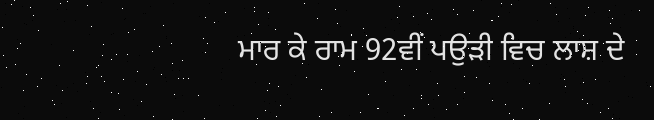ਮਾਰ ਕੇ ਰਾਮ 92ਵੀਂ ਪਉੜੀ ਵਿਚ ਲਾਸ਼ ਦੇ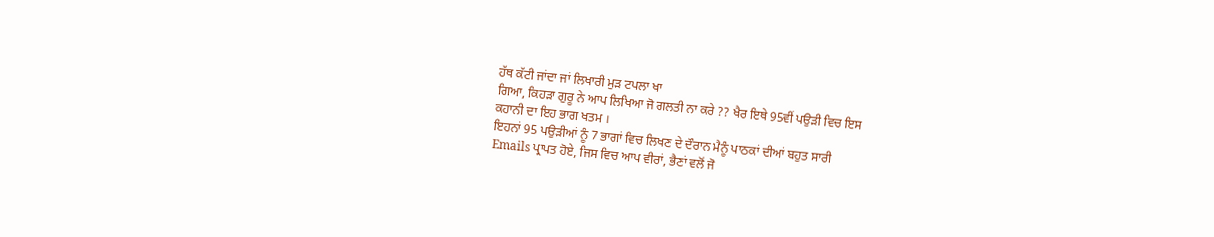ਹੱਥ ਕੱਟੀ ਜਾਂਦਾ ਜਾਂ ਲਿਖਾਰੀ ਮੁੜ ਟਪਲਾ ਖਾ
ਗਿਆ, ਕਿਹੜਾ ਗੁਰੂ ਨੇ ਆਪ ਲਿਖਿਆ ਜੋ ਗਲਤੀ ਨਾ ਕਰੇ ?? ਖੈਰ ਇਥੇ 95ਵੀਂ ਪਉੜੀ ਵਿਚ ਇਸ
ਕਹਾਨੀ ਦਾ ਇਹ ਭਾਗ ਖਤਮ ।
ਇਹਨਾਂ 95 ਪਉੜੀਆਂ ਨੂੰ 7 ਭਾਗਾਂ ਵਿਚ ਲਿਖਣ ਦੇ ਦੌਰਾਨ ਮੈਨੂੰ ਪਾਠਕਾਂ ਦੀਆਂ ਬਹੁਤ ਸਾਰੀ
Emails ਪ੍ਰਾਪਤ ਹੋਏ, ਜਿਸ ਵਿਚ ਆਪ ਵੀਰਾਂ, ਭੈਣਾਂ ਵਲੋਂ ਜੋ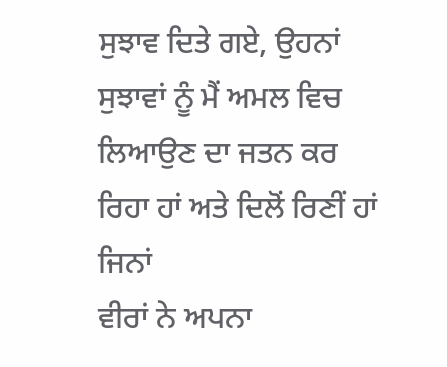ਸੁਝਾਵ ਦਿਤੇ ਗਏ, ਉਹਨਾਂ
ਸੁਝਾਵਾਂ ਨੂੰ ਮੈਂ ਅਮਲ ਵਿਚ ਲਿਆਉਣ ਦਾ ਜਤਨ ਕਰ ਰਿਹਾ ਹਾਂ ਅਤੇ ਦਿਲੋਂ ਰਿਣੀਂ ਹਾਂ ਜਿਨਾਂ
ਵੀਰਾਂ ਨੇ ਅਪਨਾ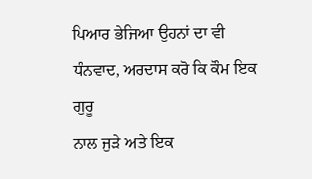ਪਿਆਰ ਭੇਜਿਆ ਉਹਨਾਂ ਦਾ ਵੀ ਧੰਨਵਾਦ, ਅਰਦਾਸ ਕਰੋ ਕਿ ਕੌਮ ਇਕ ਗੁਰੂ
ਨਾਲ ਜੁੜੇ ਅਤੇ ਇਕ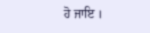ਹੋ ਜਾਇ ।